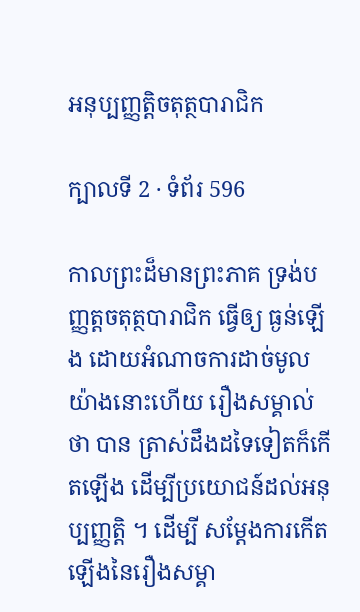អនុប្បញ្ញត្តិចតុត្ថបារាជិក

ក្បាលទី 2 · ទំព័រ 596

កាលព្រះដ៏មានព្រះភាគ ទ្រង់បញ្ញត្តចតុត្ថបារាជិក ធ្វើឲ្យ ធ្ងន់ឡើង ដោយអំណាចការដាច់មូលយ៉ាងនោះហើយ រឿងសម្គាល់ថា បាន ត្រាស់ដឹងដទៃទៀតក៏កើតឡើង ដើម្បីប្រយោជន៍ដល់អនុប្បញ្ញត្តិ ។ ដើម្បី សម្តែងការកើតឡើងនៃរឿងសម្គា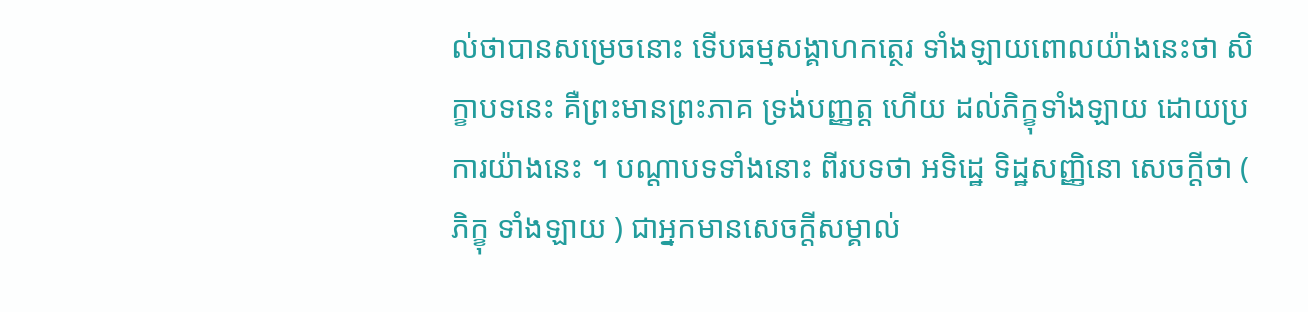ល់ថាបានសម្រេចនោះ ទើបធម្មសង្គាហកត្ថេរ ទាំងឡាយពោលយ៉ាងនេះថា សិក្ខាបទនេះ គឺព្រះមានព្រះភាគ ទ្រង់បញ្ញត្ត ហើយ ដល់ភិក្ខុទាំងឡាយ ដោយប្រការយ៉ាងនេះ ។ បណ្តាបទទាំងនោះ ពីរបទថា អទិដ្ឋេ ទិដ្ឋសញ្ញិនោ សេចក្តីថា ( ភិក្ខុ ទាំងឡាយ ) ជាអ្នកមានសេចក្តីសម្គាល់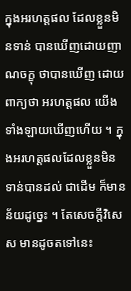ក្នុងអរហត្តផល ដែលខ្លួនមិនទាន់ បានឃើញដោយញាណចក្ខុ ថាបានឃើញ ដោយពាក្យថា អរហត្តផល យើងទាំងឡាយឃើញហើយ ។ ក្នុងអរហត្តផលដែលខ្លួនមិនទាន់បានដល់ ជាដើម ក៏មានន័យដូច្នេះ ។ តែសេចក្តីវិសេស មានដូចតទៅនេះ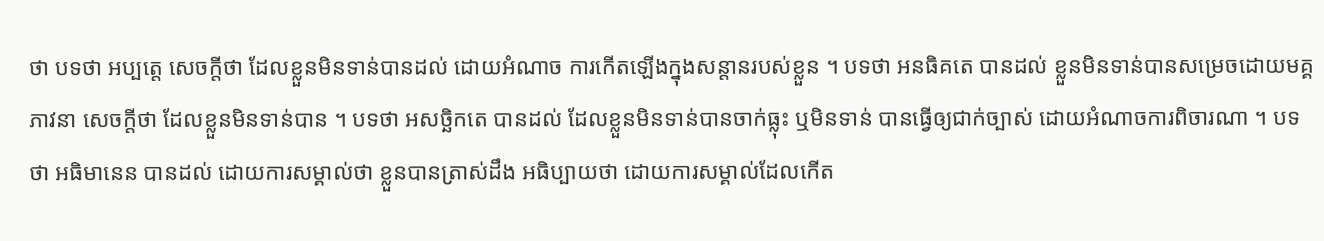ថា បទថា អប្បត្តេ សេចក្តីថា ដែលខ្លួនមិនទាន់បានដល់ ដោយអំណាច ការកើតឡើងក្នុងសន្តានរបស់ខ្លួន ។ បទថា អនធិគតេ បានដល់ ខ្លួនមិនទាន់បានសម្រេចដោយមគ្គភាវនា សេចក្តីថា ដែលខ្លួនមិនទាន់បាន ។ បទថា អសច្ឆិកតេ បានដល់ ដែលខ្លួនមិនទាន់បានចាក់ធ្លុះ ឬមិនទាន់ បានធ្វើឲ្យជាក់ច្បាស់ ដោយអំណាចការពិចារណា ។ បទថា អធិមានេន បានដល់ ដោយការសម្គាល់ថា ខ្លួនបានត្រាស់ដឹង អធិប្បាយថា ដោយការសម្គាល់ដែលកើត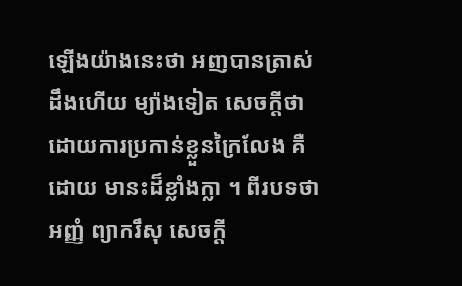ឡើងយ៉ាងនេះថា អញបានត្រាស់ ដឹងហើយ ម្យ៉ាងទៀត សេចក្តីថា ដោយការប្រកាន់ខ្លួនក្រៃលែង គឺដោយ មានះដ៏ខ្លាំងក្លា ។ ពីរបទថា អញ្ញំ ព្យាករឹសុ សេចក្តី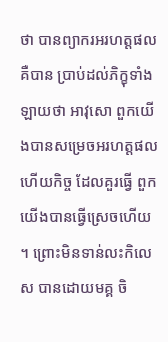ថា បានព្យាករអរហត្តផល គឺបាន ប្រាប់ដល់ភិក្ខុទាំងឡាយថា អាវុសោ ពួកយើងបានសម្រេចអរហត្តផលហើយកិច្ច ដែលគួរធ្វើ ពួកយើងបានធ្វើស្រេចហើយ ។ ព្រោះមិនទាន់លះកិលេស បានដោយមគ្គ ចិ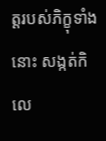ត្តរបស់ភិក្ខុទាំងនោះ សង្កត់កិលេ